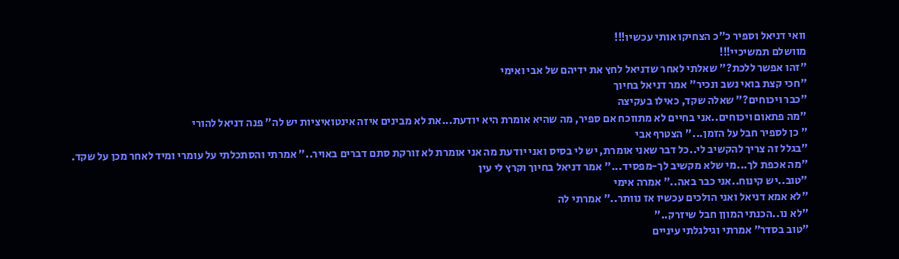וואי דניאל וספיר כ"כ הצחיקו אותי עכשיו!!!
מוושלם תמשיכיי!!!
"זהו אפשר ללכת?" שאלתי לאחר שדניאל לחץ את ידיהם של אבי ואימי
"חכי קצת בואי נשב ונכיר" אמר דניאל בחיוך
"כבר ויכוחים?" שאלה שקד, כאילו בעקיצה
"מה פתאום ויכוחים..אני בחיים לא מתווכח אם ספיר, מה שהיא אומרת היא יודעת...את לא מבינים איזה אינטואיציות יש לה" פנה דניאל להורי
" כן לספיר חבל על הזמן..." הצטרף אבי
"בגלל זה צריך להקשיב לי..כל דבר שאני אומרת, יש לי בסיס ואני יודעת מה אני אומרת לא זורקת סתם דברים באויר.." אמרתי והסתכלתי על עומרי ומיד לאחר מכן על שקד.
"מה אכפת לך...מי שלא מקשיב לך-מפסיד..." אמר דניאל בחיוך וקרץ לי עין
"טוב..יש קינוח..אני כבר באה.." אמרה אימי
"לא אמא דניאל ואני הולכים עכשיו אז נוותר.." אמרתי לה
"לא נו..הכנתי המוןן חבל שיזרק.."
"טוב בסדר" אמרתי וגילגלתי עיניים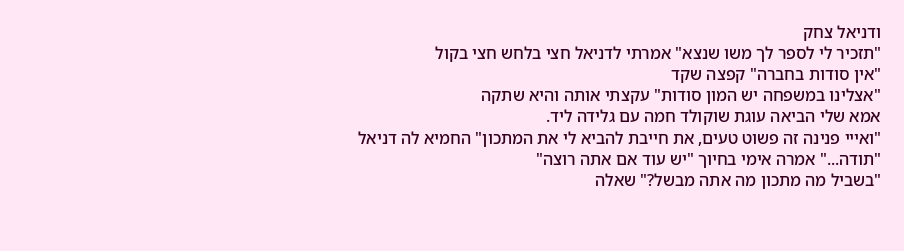ודניאל צחק
"תזכיר לי לספר לך משו שנצא" אמרתי לדניאל חצי בלחש חצי בקול
"אין סודות בחברה" קפצה שקד
"אצלינו במשפחה יש המון סודות" עקצתי אותה והיא שתקה
אמא שלי הביאה עוגת שוקולד חמה עם גלידה ליד.
"ואייי פנינה זה פשוט טעים, את חייבת להביא לי את המתכון" החמיא לה דניאל
"תודה..." אמרה אימי בחיוך "יש עוד אם אתה רוצה"
"בשביל מה מתכון מה אתה מבשל?" שאלה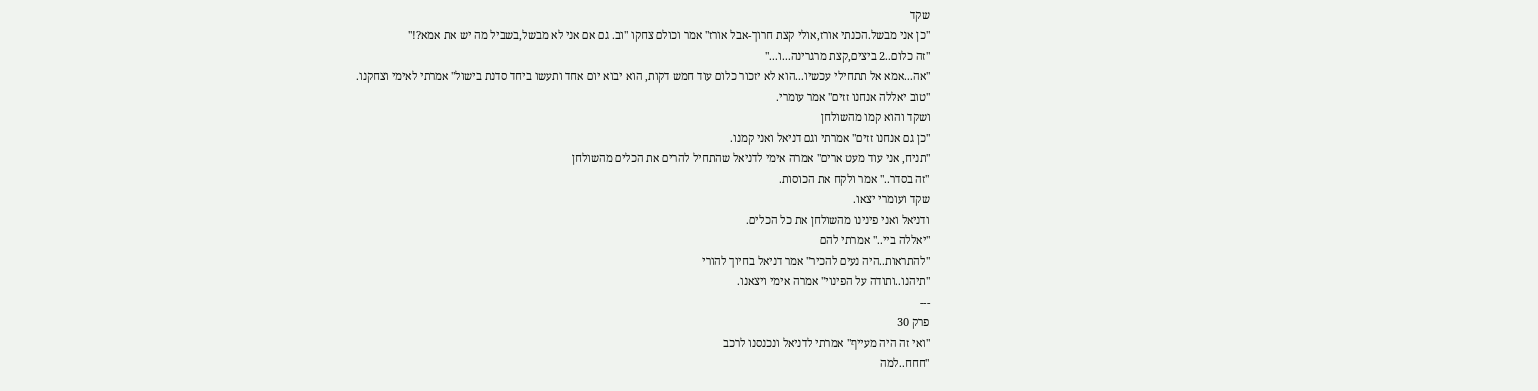שקד
"כן אני מבשל.הכנתי אורז,אולי קצת חרוך-אבל אורז" אמר וכולם צחקו "וב. גם אם אני לא מבשל,בשביל מה יש את אמא?!"
"זה כלום..2 ביצים,קצת מרגרינה...ו..."
"אה...אמא אל תתחילי עכשיו...הוא לא יזכור כלום עוד חמש דקות, הוא יבוא יום אחד ותעשו ביחד סדנת בישול" אמרתי לאימי וצחקנו.
"טוב יאללה אנחנו זזים" אמר עומרי.
ושקד והוא קמו מהשולחן
"כן גם אנחנו זזים" אמרתי וגם דניאל ואני קמנו.
"תניח, אני עוד מעט ארים" אמרה אימי לדניאל שהתחיל להרים את הכלים מהשולחן
"זה בסדר.." אמר ולקח את הכוסות.
שקד ועומרי יצאו.
ודניאל ואני פינינו מהשולחן את כל הכלים.
"יאללה ביי.." אמרתי להם
"להתראות..היה נעים להכיר" אמר דניאל בחיוך להורי
"תיהנו..ותודה על הפינוי" אמרה אימי ויצאנו.
---
פרק 30
"ואי זה היה מעייף" אמרתי לדניאל ונכנסנו לרכב
"חחח..למה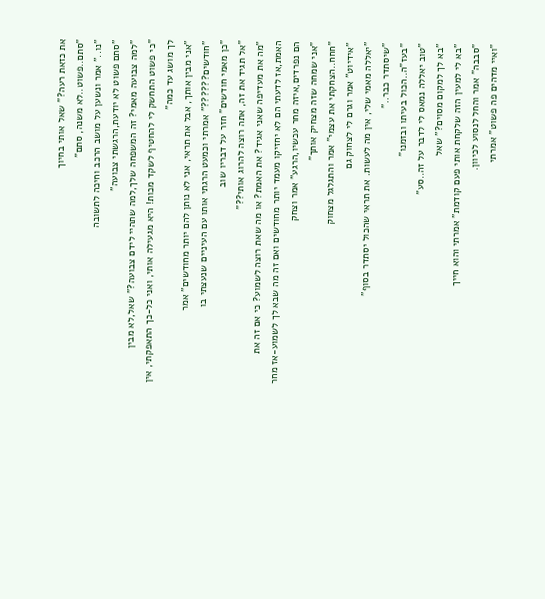את כזאת רעה?" שאל אותי בחיוך
"סתם..פשוט..לא משנה, סתם"
"נו.." אמר ונשען על מושב הרכב וחיכה לתשובה
"סתם פשוט לא יודעת,הרגשתי צבועה"
"למה צבועה מאמי? זה המשפחה שלך,למה שתהיי לידם צבועה?" שאל,לא מבין
"כי פשוט התחשק לי להחטיף לשקד מכות! היא מגעילה אותי, ואני כל-כך התאפקתי, אין לך מושג עד כמה"
"אני מבין אותך, אבל את תראי, אני לא נותן להם יותר מחודשים" אמר
"חודשים??????" אמרתי וכמעט הרגתי אותו עם העיניים שנעצתי בו
"כן מאמי חודשים" חזר על דבריו שוב
"אל תגיד את זה, אתה רוצה להרוג אותי??"
"מה את מעדיפה שאני אגיד? את האמת? או מה שאת רוצה לשמוע? כי אם זה את האמת,אז לדעתי הם לא יחזיקו מעמד יותר מחודשים ואם זה מה שבא לך לשמוע-אז מחר הם נפרדים,איזה מחר עכשיו,הרגע" אמר וצחק
"אני שמחה שזה מצחיק אותך"
"חחח..הצחקתי את עצמי" אמר והתגלגל מצחוק
"אידיוט" אמר וגרם לי לצחוק גם
"יאללה מאמי שלי, אין מה לעשות. את תראי שהכול יסתדר בסוף"
"שיסתדר כבר.."
"בעז"ה..הכול בעיתו ובזמנו"
"טוב יאללה נמאס לי לדבר על זה..סע"
"בא לך למקום מסוים?" שאל
"בא לי למעין הזה שלקחת אותי פעם קודמת" אמרתי והוא חייך
"סבבה" אמר והחל לנסוע לכיוון.
"ואיי מדהים פה פשוט" אמרתי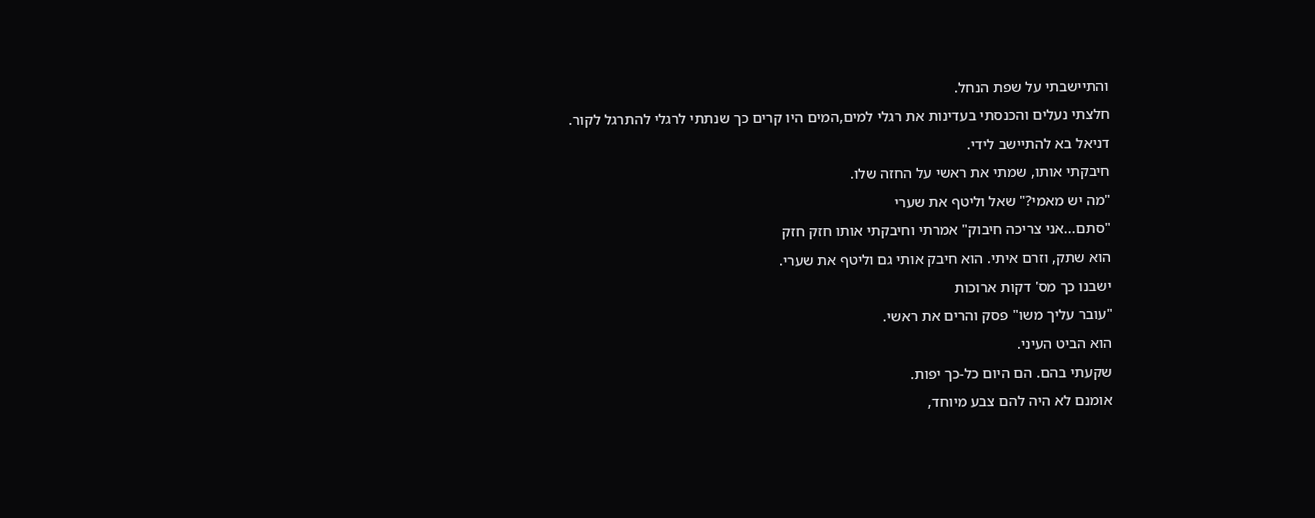והתיישבתי על שפת הנחל.
חלצתי נעלים והכנסתי בעדינות את רגלי למים,המים היו קרים כך שנתתי לרגלי להתרגל לקור.
דניאל בא להתיישב לידי.
חיבקתי אותו, שמתי את ראשי על החזה שלו.
"מה יש מאמי?" שאל וליטף את שערי
"סתם...אני צריכה חיבוק" אמרתי וחיבקתי אותו חזק חזק
הוא שתק, וזרם איתי. הוא חיבק אותי גם וליטף את שערי.
ישבנו כך מס' דקות ארוכות
"עובר עליך משו" פסק והרים את ראשי.
הוא הביט העיני.
שקעתי בהם. הם היום כל-כך יפות.
אומנם לא היה להם צבע מיוחד,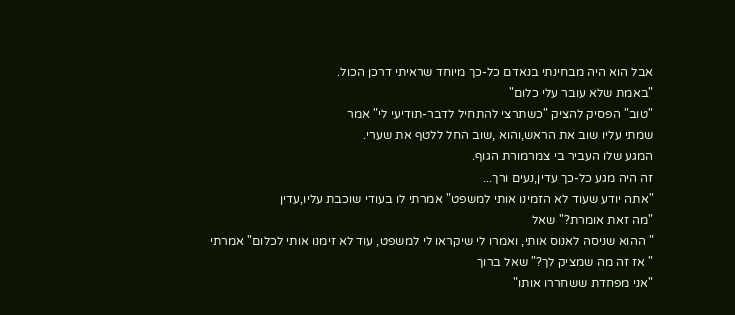אבל הוא היה מבחינתי בנאדם כל-כך מיוחד שראיתי דרכן הכול.
"באמת שלא עובר עלי כלום"
"טוב" הפסיק להציק "כשתרצי להתחיל לדבר-תודיעי לי" אמר
שמתי עליו שוב את הראש,והוא ,שוב החל ללטף את שערי.
המגע שלו העביר בי צמרמורת הגוף.
זה היה מגע כל-כך עדין,נעים ורך...
"אתה יודע שעוד לא הזמינו אותי למשפט" אמרתי לו בעודי שוכבת עליו,עדין
"מה זאת אומרת?" שאל
" ההוא שניסה לאנוס אותי, ואמרו לי שיקראו לי למשפט, עוד לא זימנו אותי לכלום" אמרתי
" אז זה מה שמציק לך?" שאל ברוך
"אני מפחדת ששחררו אותו"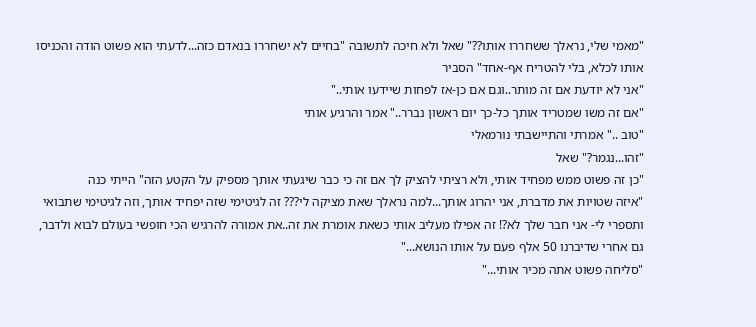"מאמי שלי, נראלך ששחררו אותו??" שאל ולא חיכה לתשובה "בחיים לא ישחררו בנאדם כזה...לדעתי הוא פשוט הודה והכניסו אותו לכלא, בלי להטריח אף-אחד" הסביר
"אני לא יודעת אם זה מותר..וגם אם כן-אז לפחות שיידעו אותי.."
"אם זה משו שמטריד אותך כל-כך יום ראשון נברר.." אמר והרגיע אותי
"טוב .." אמרתי והתיישבתי נורמאלי
"זהו...נגמר?" שאל
"כן זה פשוט ממש מפחיד אותי, ולא רציתי להציק לך אם זה כי כבר שיגעתי אותך מספיק על הקטע הזה" הייתי כנה
"איזה שטויות את מדברת, אני יהרוג אותך...למה נראלך שאת מציקה לי??? זה לגיטימי שזה יפחיד אותך, וזה לגיטימי שתבואי ותספרי לי- אני חבר שלך לא?! זה אפילו מעליב אותי כשאת אומרת את זה..את אמורה להרגיש הכי חופשי בעולם לבוא ולדבר, גם אחרי שדיברנו 50 אלף פעם על אותו הנושא..."
"סליחה פשוט אתה מכיר אותי..."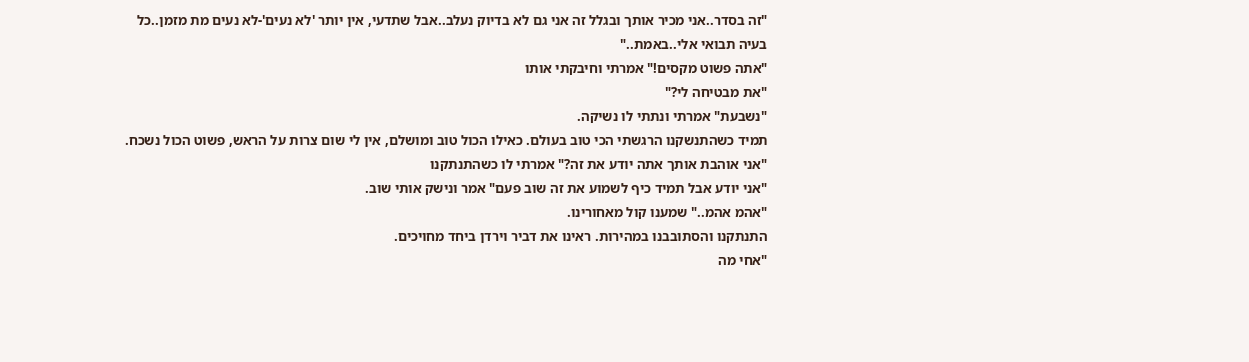"זה בסדר..אני מכיר אותך ובגלל זה אני גם לא בדיוק נעלב..אבל שתדעי, אין יותר 'לא נעים'-לא נעים מת מזמן..כל בעיה תבואי אלי..באמת.."
"אתה פשוט מקסים!" אמרתי וחיבקתי אותו
"את מבטיחה לי?"
"נשבעת" אמרתי ונתתי לו נשיקה.
תמיד כשהתנשקנו הרגשתי הכי טוב בעולם. כאילו הכול טוב ומושלם, אין לי שום צרות על הראש, פשוט הכול נשכח.
"אני אוהבת אותך אתה יודע את זה?" אמרתי לו כשהתנתקנו
"אני יודע אבל תמיד כיף לשמוע את זה שוב פעם" אמר ונישק אותי שוב.
"אהמ אהמ.." שמענו קול מאחורינו.
התנתקנו והסתובבנו במהירות. ראינו את דביר וירדן ביחד מחויכים.
"אחי מה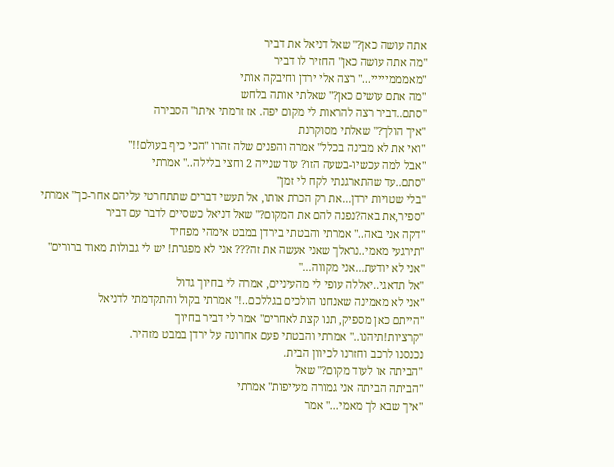אתה עושה כאן?" שאל דניאל את דביר
"מה אתה עושה כאן" החזיר לו דביר
"מאמממייייי..." רצה אלי ירדן וחיבקה אותי
"מה אתם עושים כאן?" שאלתי אותה בלחש
"סתם..דביר רצה להראות לי מקום יפה. אז זרמתי איתו" הסבירה
"איך הולך?" שאלתי מסוקרנת
"ואי את לא מבינה בכלל" אמרה והפנים שלה זהרו "הכי כיף בעולם!!"
"אבל למה עכשיו-בשעה הזו? עוד שנייה 2 וחצי בלילה.." אמרתי
"סתם..עד שהתארגנתי לקח לי זמן"
"בלי שטויות ירדן...את רק הכרת אותו, אל תעשי דברים שתתחרטי עליהם אחר-כך" אמרתי
"ספיר,את באה?נפנה להם את המקום?" שאל דניאל כשסיים לדבר עם דביר
"דקה אני באה.." אמרתי והבטתי בירדן במבט אימהי מפחיד
"תירגעי מאמי..נראלך שאני אעשה את זה??? אני לא מפגרת! יש לי גבולות מאוד ברורים"
"אני לא יודעת...אני מקווה..."
"אל תדאגי..יאללה עופי לי מהעיניים, אמרה לי בחיוך גדול
"אני לא מאמינה שאנחנו הולכים בגללכם..!" אמרתי בקול והתקדמתי לדניאל
"הייתם כאן מספיק, תנו קצת לאחרים" אמר לי דביר בחיוך
"קרציות!תיהנו.." אמרתי והבטתי פעם אחרונה על ירדן במבט מזהיר.
נכנסנו לרכב וחזרנו לכיוון הבית.
"הביתה או לעוד מקום?" שאל
"הביתה הביתה אני גמורה מעייפות" אמרתי
"איך שבא לך מאמי..." אמר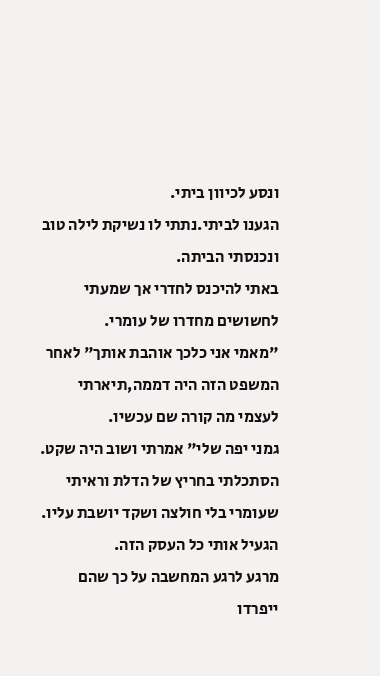ונסע לכיוון ביתי.
הגענו לביתי.נתתי לו נשיקת לילה טוב ונכנסתי הביתה.
באתי להיכנס לחדרי אך שמעתי לחשושים מחדרו של עומרי.
"מאמי אני כלכך אוהבת אותך" לאחר המשפט הזה היה דממה,תיארתי לעצמי מה קורה שם עכשיו.
גמני יפה שלי" אמרתי ושוב היה שקט.
הסתכלתי בחריץ של הדלת וראיתי שעומרי בלי חולצה ושקד יושבת עליו.
הגעיל אותי כל העסק הזה.
מרגע לרגע המחשבה על כך שהם ייפרדו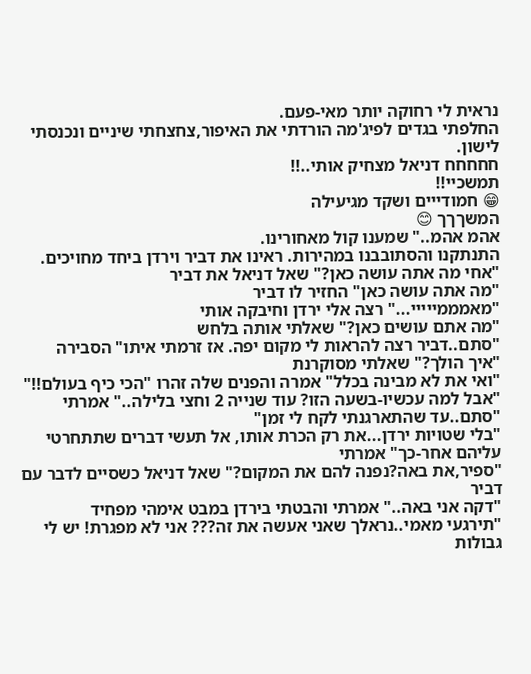נראית לי רחוקה יותר מאי-פעם.
החלפתי בגדים לפיג'מה הורדתי את האיפור,צחצחתי שיניים ונכנסתי לישון.
חחחחח דניאל מצחיק אותי..!!
תמשכיי!!
😁 חמודייים ושקד מגיעילה
המשךךך 😊
אהמ אהמ.." שמענו קול מאחורינו.
התנתקנו והסתובבנו במהירות. ראינו את דביר וירדן ביחד מחויכים.
"אחי מה אתה עושה כאן?" שאל דניאל את דביר
"מה אתה עושה כאן" החזיר לו דביר
"מאמממייייי..." רצה אלי ירדן וחיבקה אותי
"מה אתם עושים כאן?" שאלתי אותה בלחש
"סתם..דביר רצה להראות לי מקום יפה. אז זרמתי איתו" הסבירה
"איך הולך?" שאלתי מסוקרנת
"ואי את לא מבינה בכלל" אמרה והפנים שלה זהרו "הכי כיף בעולם!!"
"אבל למה עכשיו-בשעה הזו? עוד שנייה 2 וחצי בלילה.." אמרתי
"סתם..עד שהתארגנתי לקח לי זמן"
"בלי שטויות ירדן...את רק הכרת אותו, אל תעשי דברים שתתחרטי עליהם אחר-כך" אמרתי
"ספיר,את באה?נפנה להם את המקום?" שאל דניאל כשסיים לדבר עם דביר
"דקה אני באה.." אמרתי והבטתי בירדן במבט אימהי מפחיד
"תירגעי מאמי..נראלך שאני אעשה את זה??? אני לא מפגרת! יש לי גבולות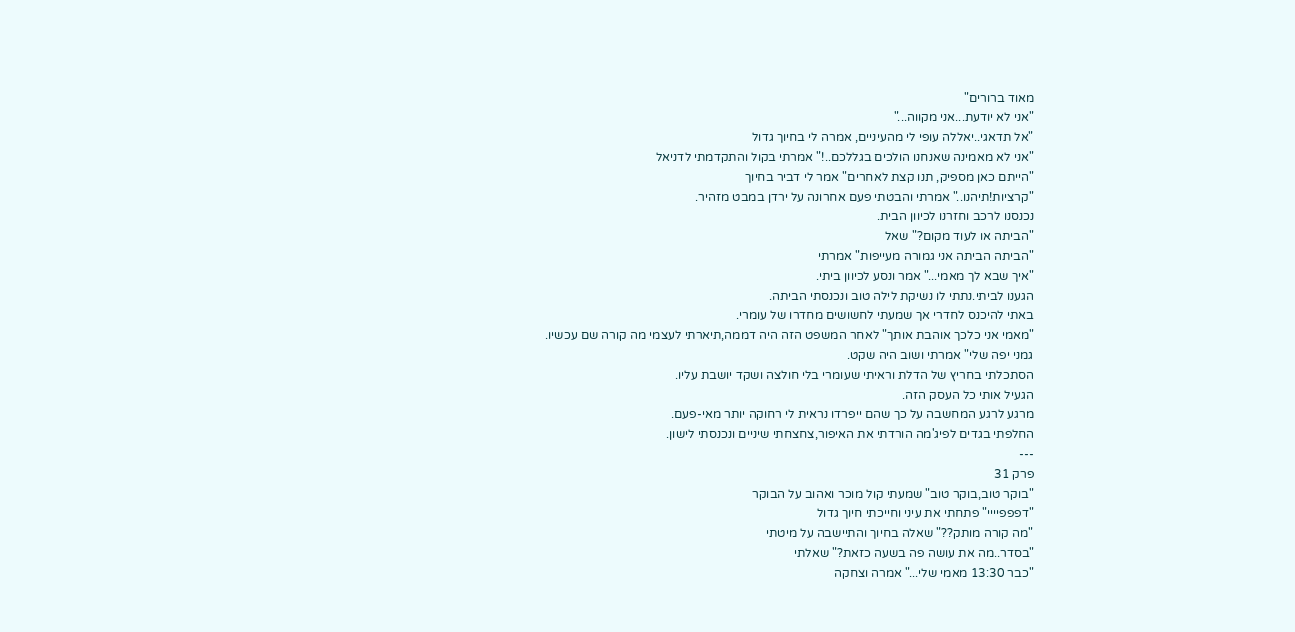מאוד ברורים"
"אני לא יודעת...אני מקווה..."
"אל תדאגי..יאללה עופי לי מהעיניים, אמרה לי בחיוך גדול
"אני לא מאמינה שאנחנו הולכים בגללכם..!" אמרתי בקול והתקדמתי לדניאל
"הייתם כאן מספיק, תנו קצת לאחרים" אמר לי דביר בחיוך
"קרציות!תיהנו.." אמרתי והבטתי פעם אחרונה על ירדן במבט מזהיר.
נכנסנו לרכב וחזרנו לכיוון הבית.
"הביתה או לעוד מקום?" שאל
"הביתה הביתה אני גמורה מעייפות" אמרתי
"איך שבא לך מאמי..." אמר ונסע לכיוון ביתי.
הגענו לביתי.נתתי לו נשיקת לילה טוב ונכנסתי הביתה.
באתי להיכנס לחדרי אך שמעתי לחשושים מחדרו של עומרי.
"מאמי אני כלכך אוהבת אותך" לאחר המשפט הזה היה דממה,תיארתי לעצמי מה קורה שם עכשיו.
גמני יפה שלי" אמרתי ושוב היה שקט.
הסתכלתי בחריץ של הדלת וראיתי שעומרי בלי חולצה ושקד יושבת עליו.
הגעיל אותי כל העסק הזה.
מרגע לרגע המחשבה על כך שהם ייפרדו נראית לי רחוקה יותר מאי-פעם.
החלפתי בגדים לפיג'מה הורדתי את האיפור,צחצחתי שיניים ונכנסתי לישון.
---
פרק 31
"בוקר טוב,בוקר טוב" שמעתי קול מוכר ואהוב על הבוקר
"דפפפיייי" פתחתי את עיני וחייכתי חיוך גדול
"מה קורה מותק??" שאלה בחיוך והתיישבה על מיטתי
"בסדר..מה את עושה פה בשעה כזאת?" שאלתי
"כבר 13:30 מאמי שלי..." אמרה וצחקה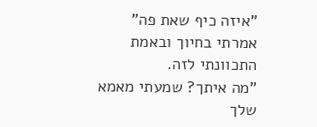"איזה כיף שאת פה" אמרתי בחיוך ובאמת התכוונתי לזה.
"מה איתך? שמעתי מאמא שלך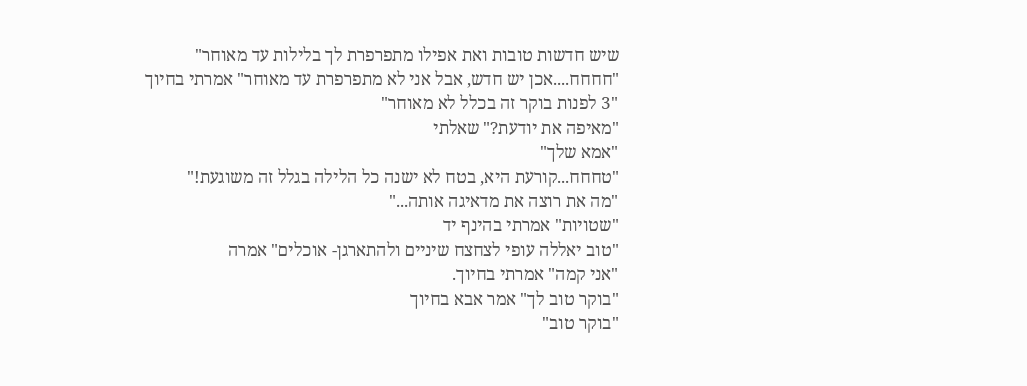שיש חדשות טובות ואת אפילו מתפרפרת לך בלילות עד מאוחר"
"חחחח....אכן יש חדש, אבל אני לא מתפרפרת עד מאוחר" אמרתי בחיוך
"3 לפנות בוקר זה בכלל לא מאוחר"
"מאיפה את יודעת?" שאלתי
"אמא שלך"
"טחחח...קורעת היא, בטח לא ישנה כל הלילה בגלל זה משוגעת!"
"מה את רוצה את מדאיגה אותה..."
"שטויות" אמרתי בהינף יד
"טוב יאללה עופי לצחצח שיניים ולהתארגן- אוכלים" אמרה
"אני קמה" אמרתי בחיוך.
"בוקר טוב לך" אמר אבא בחיוך
"בוקר טוב"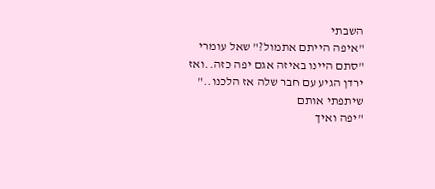השבתי
"איפה הייתם אתמול?" שאל עומרי
"סתם היינו באיזה אגם יפה כזה..ואז ירדן הגיע עם חבר שלה אז הלכנו.." שיתפתי אותם
"יפה ואיך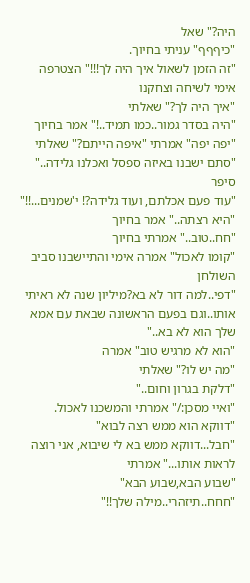היה?" שאל
"כיףףף" עניתי בחיוך.
"זה הזמן לשאול איך היה לך!!!" הצטרפה אימי לשיחה וצחקנו
"איך היה לך?" שאלתי
"היה בסדר גמור..כמו תמיד..!" אמר בחיוך
"יפה יפה" אמרתי "איפה הייתם?" שאלתי
"סתם ישבנו באיזה ספסל ואכלנו גלידה.." סיפר
"עוד פעם אכלתם, ועוד גלידה?! י'שמנים...!!"
"היא רצתה.." אמר בחיוך
"חח..טוב.." אמרתי בחיוך
"קומו לאכול" אמרה אימי והתיישבנו סביב השולחן
"דפי..למה דור לא בא?מיליון שנה לא ראיתי אותו..וגם בפעם הראשונה שבאת עם אמא שלך הוא לא בא.."
"הוא לא מרגיש טוב" אמרה
"מה יש לו?" שאלתי
"דלקת בגרון וחום.."
"ואיי מסכן:/" אמרתי והמשכנו לאכול.
"דווקא הוא ממש רצה לבוא"
"חבל...דווקא ממש בא לי שיבוא, אני רוצה לראות אותו..." אמרתי
"שבוע הבא,שבוע הבא"
"חחח..תיזהרי..מילה שלך!!"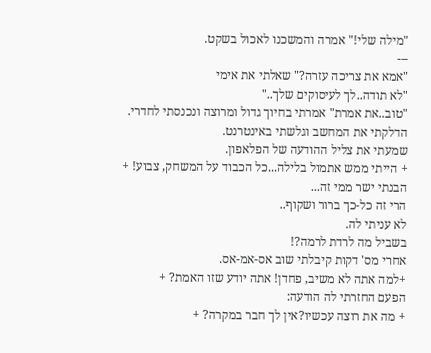"מילה שלי!" אמרה והמשכנו לאכול בשקט.
---
"אמא את צריכה עזרה?" שאלתי את אימי
"לא תודה..לך לעיסוקים שלך.."
"טוב..את אמרת" אמרתי בחיוך גדול ומרוצה ונכנסתי לחדרי.
הדלקתי את המחשב וגלשתי באינטרנט.
שמעתי את צליל ההודעה של הפלאפון.
+ הייתי ממש אתמול בלילה...כל הכבוד על המשחק, צבוע! +
הבנתי ישר ממי זה...
הרי זה כל-כך ברור ושקוף..
לא עניתי לה.
בשביל מה לרדת לרמה?!
אחרי מס' דקות קיבלתי שוב אס-אמ-אס.
+למה אתה לא משיב, פחדן! אתה יודע שזו האמת? +
הפעם החזרתי לה הודעה:
+ מה את רוצה עכשיו?אין לך חבר במקרה? +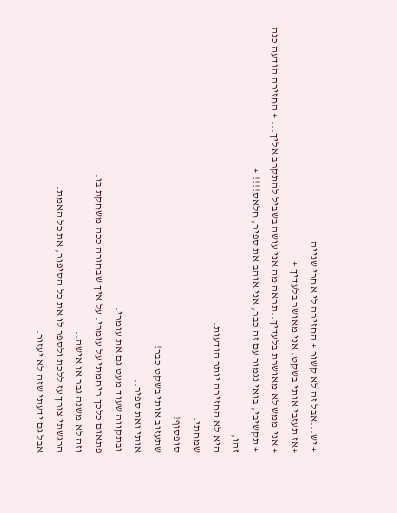+ יש...אבל זה לא קשור + החזירה לי אחרי שנייה
+אז תעזבי אותי בשקט. אני מאושר בלעדיך +
+ אני ממש לא מאושרת בלעדיך..תראה מה אני עושה בשביל להתקרב אליך... + החזירה הודעה כנה
+ תקשיבי, בואי נגמור עם זה כבר, אני אוהב את ספיר, חלאס!!!! +
זהו,
היא לא החזירה יותר הודעות.
שמחתי.
סופסוף!
שתעזוב אותי בשקט כבר!
אותי ואת ספיר..
ובתקווה שעוד מעט גם את עומרי.
פתאום כלכך ריחמתי על עומרי. על איך שבחורה ככה משחקת בו.
וזה לא משנה גבר או אישה..
הרגשתי צורך עז ללכת ולספר לו את כל הסיפור, את כל האמת.
אבל גם ידעתי שזה לא יעזור.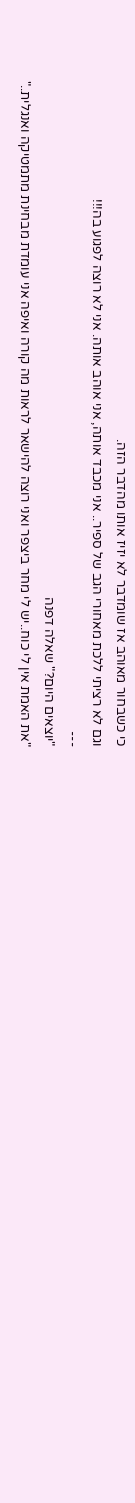כי כשבחור מאוהב אז שומדבר לא יזיז אותו מהדבר הזה.
וגם לא רציתי ללכת מאחורי הגב של ספיר.. אני מכבד אותה, אני אוהב אותה. אני לא רוצה לפגוע בה!!!
---
"יוצאים היום?" שאלה דפנה
"את האמת אין לי כוח..יש לי מחר ביצפר ואני רוצה להישאר לראות מה קורה ואיפה אני עומדת מבחינת מתמטיקה ואנגלית.."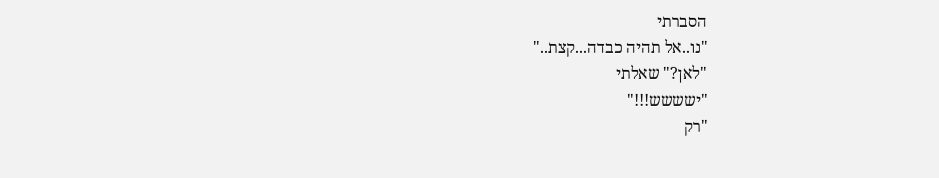הסברתי
"נו..אל תהיה כבדה...קצת.."
"לאן?" שאלתי
"ישששש!!!"
"רק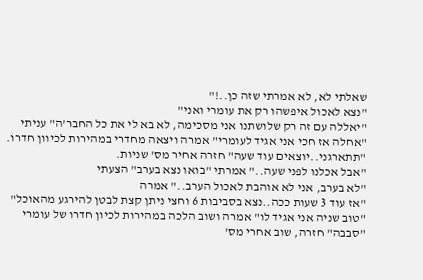שאלתי לא, לא אמרתי שזה כן..!"
"נצא לאכול איפשהו רק את עומרי ואני"
"יאללה עם זה רק שלושתנו אני מסכימה, לא בא לי את כל החבר'ה" עניתי
"אחלה אז חכי אני אגיד לעומרי" אמרה ויצאה מחדרי במהירות לכיוון חדרו.
"תתארגני..יוצאים עוד שעה" חזרה אחיר מס' שניות.
"אבל אכלנו לפני שעה.." אמרתי "בואו נצא בערב" הצעתי
"לא בערב, אני לא אוהבת לאכול הערב.." אמרה
"אז עוד 3 שעות ככה..נצא בסביבות 6 וחצי ניתן קצת לבטן להירגע מהאוכל"
"טוב שניה אני אגיד לו" אמרה ושוב הלכה במהירות לכיון חדרו של עומרי
"סבבה" חזרה, שוב אחרי מס'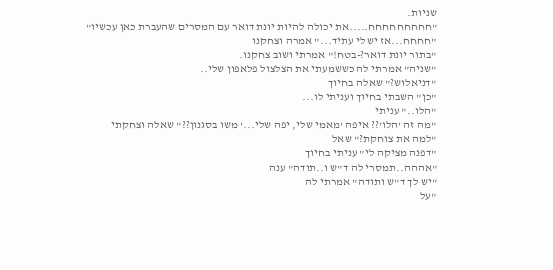שניות.
"חחחחחחחחח.....את יכולה להיות יונת דואר עם המסרים שהעברת כאן עכשיו"
"חחחח...אז יש לי עתיד..." אמרה וצחקנו
"בתור יונת דואר?-בטח!" אמרתי ושוב צחקנו.
"שניה" אמרתי לה כששמעתי את הצלצול פלאפון שלי..
"דניאלוש?" שאלה בחיוך
"כן" השבתי בחיוך ועניתי לו...
"הלו.." עניתי
"מה זה 'הלו'?? איפה 'מאמי שלי, יפה שלי...' משו בסגנון??" שאלה וצחקתי
"למה את צוחקת?" שאל
"דפנה מציקה לי" עניתי בחיוך
"אההה..תמסרי לה ד"ש ו..תודה" ענה
"יש לך ד"ש ותודה" אמרתי לה
"על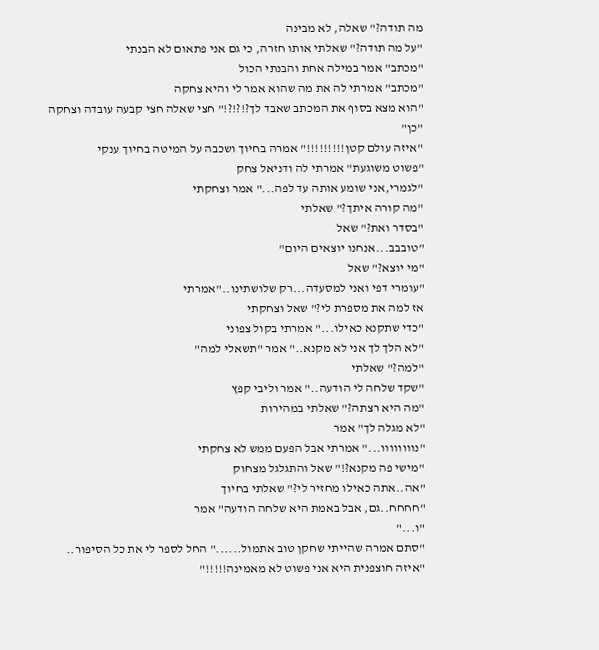מה תודה?" שאלה, לא מבינה
"על מה תודה?" שאלתי אותו חזרה, כי גם אני פתאום לא הבנתי
"מכתב" אמר במילה אחת והבנתי הכול
"מכתב" אמרתי לה את מה שהוא אמר לי והיא צחקה
"הוא מצא בסוף את המכתב שאבד לך?!?!?!" חצי שאלה חצי קבעה עובדה וצחקה
"כן"
"איזה עולם קטן!!!!!!!!!" אמרה בחיוך ושכבה על המיטה בחיוך ענקי
"פשוט משוגעת" אמרתי לה ודניאל צחק
"לגמרי,אני שומע אותה עד לפה..." אמר וצחקתי
"מה קורה איתך?" שאלתי
"בסדר ואת?" שאל
"טובבב...אנחנו יוצאים היום"
"מי יוצא?" שאל
"עומרי דפי ואני למסעדה...רק שלושתינו.."אמרתי
אז למה את מספרת לי?" שאל וצחקתי
"כדי שתקנא כאילו..." אמרתי בקול צפוני
"לא הלך לך אני לא מקנא.." אמר "תשאלי למה"
"למה?" שאלתי
"שקד שלחה לי הודעה.." אמר וליבי קפץ
"מה היא רצתה?" שאלתי במהירות
"לא מגלה לך" אמר
"נוווווווו..." אמרתי אבל הפעם ממש לא צחקתי
"מישי פה מקנא?!" שאל והתגלגל מצחוק
"אה..אתה כאילו מחזיר לי?" שאלתי בחיוך
"חחחח..גם, אבל באמת היא שלחה הודעה" אמר
"ו..."
"סתם אמרה שהייתי שחקן טוב אתמול......" החל לספר לי את כל הסיפור..
"איזה חוצפנית היא אני פשוט לא מאמינה!!!!!"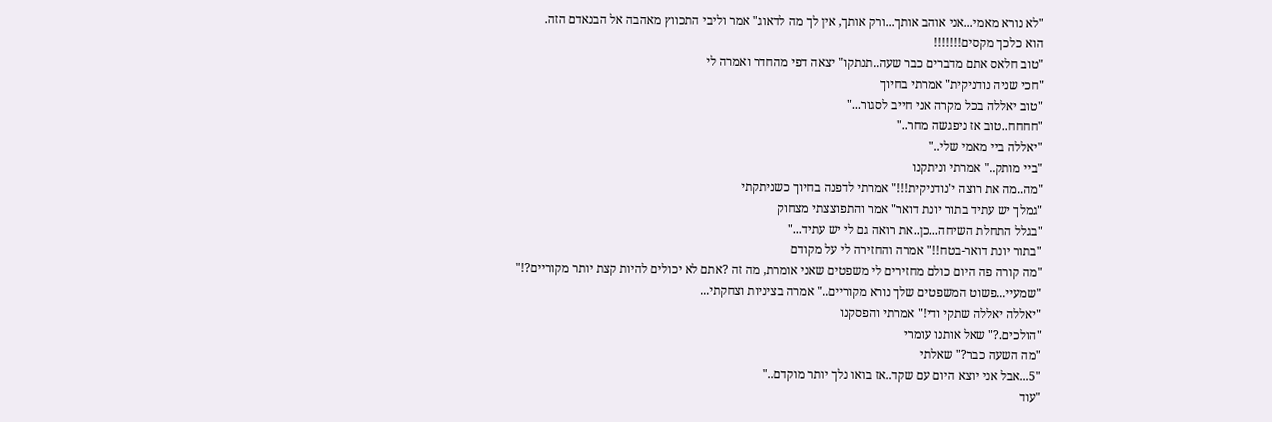"לא נורא מאמי...אני אוהב אותך...ורק אותך, אין לך מה לדאוג" אמר וליבי התכווץ מאהבה אל הבנאדם הזה.
הוא כלכך מקסים!!!!!!!
"טוב חלאס אתם מדברים כבר שעה..תנתקו" יצאה דפי מהחדר ואמרה לי
"חכי שניה נודניקית" אמרתי בחיוך
"טוב יאללה בכל מקרה אני חייב לסגור..."
"חחחח..טוב אז ניפגשה מחר.."
"יאללה ביי מאמי שלי.."
"ביי מותק.." אמרתי וניתקנו
"מה..מה את רוצה י'נודניקית!!!" אמרתי לדפנה בחיוך כשניתקתי
"גמלך יש עתיד בתור יונת דואר" אמר והתפוצצתי מצחוק
"בגלל התחלת השיחה...כן..את רואה גם לי יש עתיד..."
"בתור יונת דואר-בטח!!" אמרה והחזירה לי על מקודם
"מה קורה פה היום כולם מחזירים לי משפטים שאני אומרת, מה זה ?אתם לא יכולים להיות קצת יותר מקוריים?!"
"שמעיי...פשוט המשפטים שלך נורא מקוריים.." אמרה בציניות וצחקתי...
"יאללה יאללה שתקי ודי!" אמרתי והפסקנו
"הולכים.?" שאל אותנו עומרי
"מה השעה כבר?" שאלתי
"5...אבל אני יוצא היום עם שקד..אז בואו נלך יותר מוקדם.."
"עוד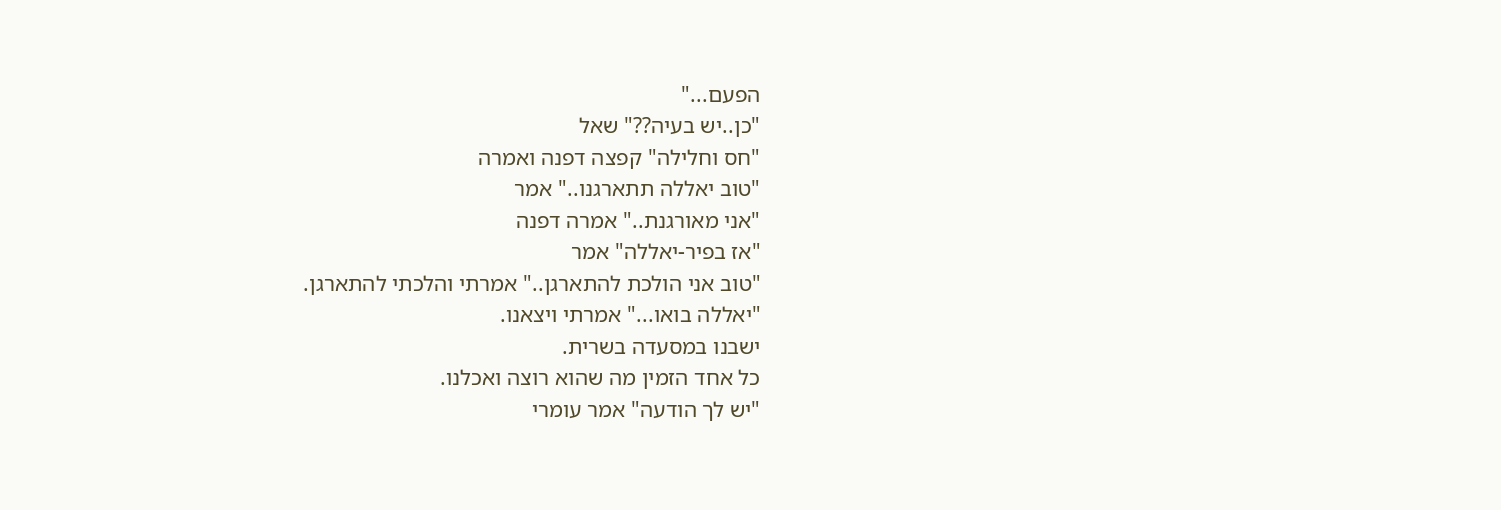הפעם..."
"כן..יש בעיה??" שאל
"חס וחלילה" קפצה דפנה ואמרה
"טוב יאללה תתארגנו.." אמר
"אני מאורגנת.." אמרה דפנה
"אז בפיר-יאללה" אמר
"טוב אני הולכת להתארגן.." אמרתי והלכתי להתארגן.
"יאללה בואו..." אמרתי ויצאנו.
ישבנו במסעדה בשרית.
כל אחד הזמין מה שהוא רוצה ואכלנו.
"יש לך הודעה" אמר עומרי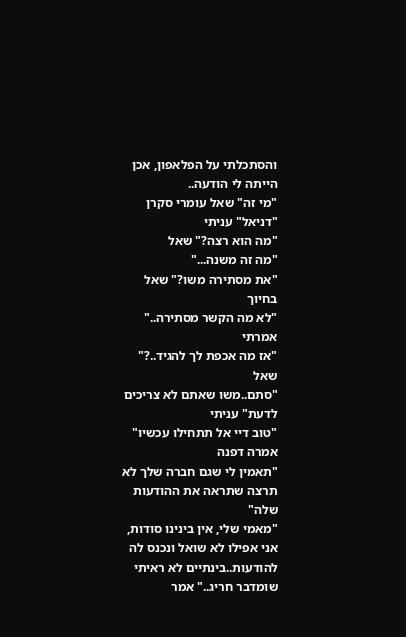והסתכלתי על הפלאפון, אכן הייתה לי הודעה..
"מי זה" שאל עומרי סקרן
"דניאל" עניתי
"מה הוא רצה?" שאל
"מה זה משנה..."
"את מסתירה משו?" שאל בחיוך
"לא מה הקשר מסתירה.." אמרתי
"אז מה אכפת לך להגיד..?" שאל
"סתם..משו שאתם לא צריכים לדעת" עניתי
"טוב דיי אל תתחילו עכשיו" אמרה דפנה
"תאמין לי שגם חברה שלך לא תרצה שתראה את ההודעות שלה"
"מאמי שלי, אין בינינו סודות, אני אפילו לא שואל ונכנס לה להודעות..בינתיים לא ראיתי שומדבר חריג.." אמר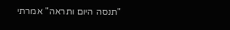"תנסה היום ותראה" אמרתי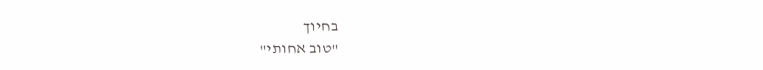בחיוך
"טוב אחותי"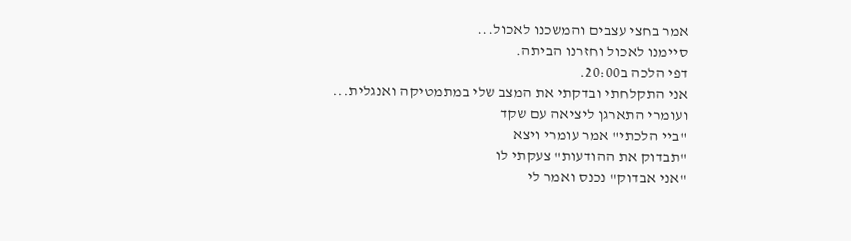אמר בחצי עצבים והמשכנו לאכול...
סיימנו לאכול וחזרנו הביתה.
דפי הלכה ב20:00.
אני התקלחתי ובדקתי את המצב שלי במתמטיקה ואנגלית...
ועומרי התארגן ליציאה עם שקד
"ביי הלכתי" אמר עומרי ויצא
"תבדוק את ההודעות" צעקתי לו
"אני אבדוק" נכנס ואמר לי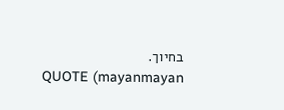בחיוך.
QUOTE (mayanmayan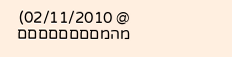@ 02/11/2010) מהמםםםםםםםם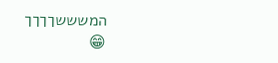המשששךךךך
😁